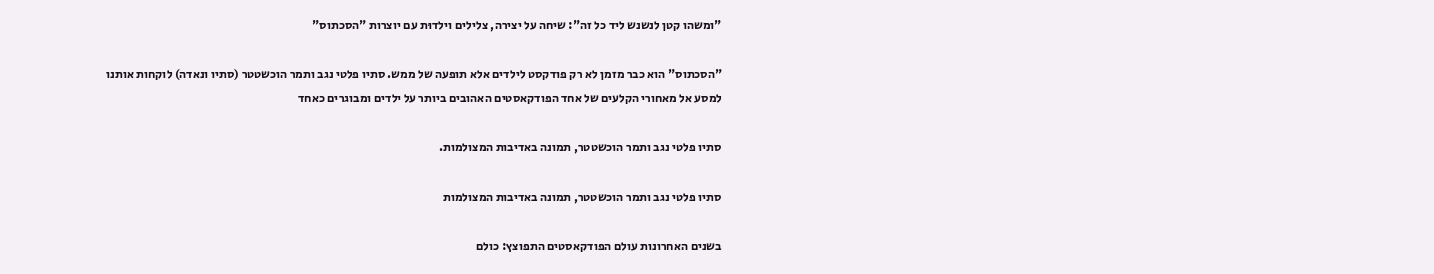"ומשהו קטן לנשנש ליד כל זה": שיחה על יצירה, צלילים וילדוּת עם יוצרות "הסכתוס"

"הסכתוס" הוא כבר מזמן לא רק פודקסט לילדים אלא תופעה של ממש. סתיו פלטי נגב ותמר הוכשטטר (סתיו ונאדה) לוקחות אותנו למסע אל מאחורי הקלעים של אחד הפודקאסטים האהובים ביותר על ילדים ומבוגרים כאחד

סתיו פלטי נגב ותמר הוכשטטר, תמונה באדיבות המצולמות.

סתיו פלטי נגב ותמר הוכשטטר, תמונה באדיבות המצולמות

בשנים האחרונות עולם הפודקאסטים התפוצץ: כולם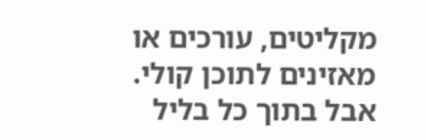מקליטים, עורכים או מאזינים לתוכן קולי. אבל בתוך כל בליל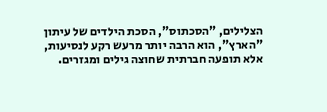הצלילים, "הסכתוס", הסכת הילדים של עיתון "הארץ", הוא הרבה יותר מרעש רקע לנסיעות, אלא תופעה חברתית שחוצה גילים ומגזרים.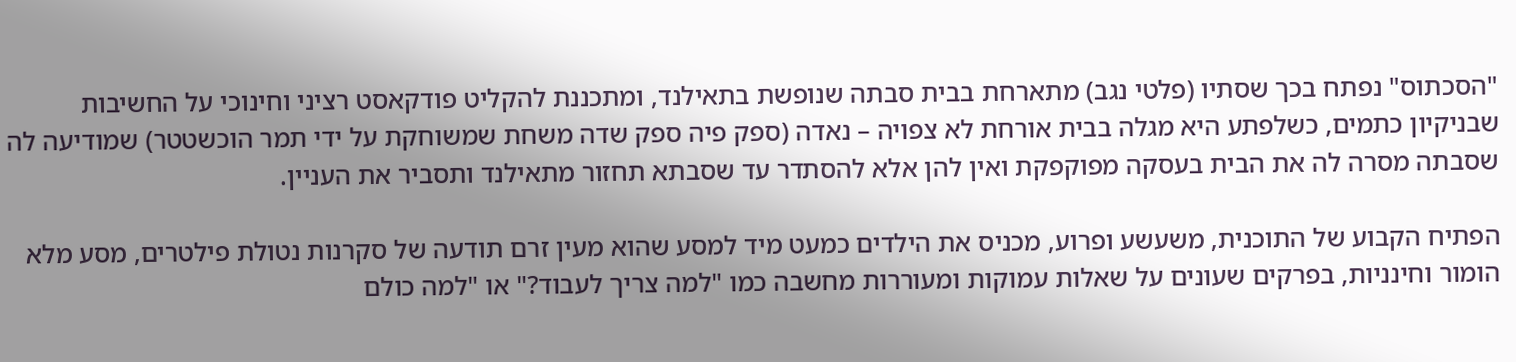"הסכתוס" נפתח בכך שסתיו (פלטי נגב) מתארחת בבית סבתה שנופשת בתאילנד, ומתכננת להקליט פודקאסט רציני וחינוכי על החשיבות שבניקיון כתמים, כשלפתע היא מגלה בבית אורחת לא צפויה – נאדה (ספק פיה ספק שדה משחת שמשוחקת על ידי תמר הוכשטטר) שמודיעה לה שסבתה מסרה לה את הבית בעסקה מפוקפקת ואין להן אלא להסתדר עד שסבתא תחזור מתאילנד ותסביר את העניין.

הפתיח הקבוע של התוכנית, משעשע ופרוע, מכניס את הילדים כמעט מיד למסע שהוא מעין זרם תודעה של סקרנות נטולת פילטרים, מסע מלא הומור וחינניות, בפרקים שעונים על שאלות עמוקות ומעוררות מחשבה כמו "למה צריך לעבוד?" או "למה כולם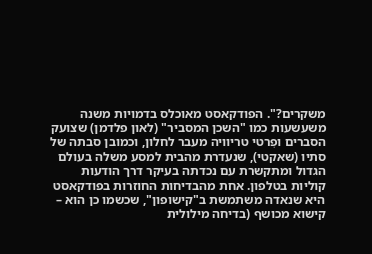משקרים?". הפודקאסט מאוכלס בדמויות משנה משעשעות כמו "השכן המסביר" (לאון פלדמן) שצועק הסברים ופִרטי טריוויה מעבר לחלון, וכמובן סבתה של סתיו (שאקטי), שנעדרת מהבית למסע משלה בעולם הגדול ומתקשרת עם נכדתה בעיקר דרך הודעות קוליות בטלפון. אחת מהבדיחות החוזרות בפודקאסט היא שנאדה משתמשת ב"קישופון", שכשמו כן הוא – קישוא מכושף (בדיחה מילולית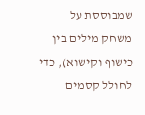שמבוססת על משחק מילים בין כישוף וקישוא), כדי לחולל קסמים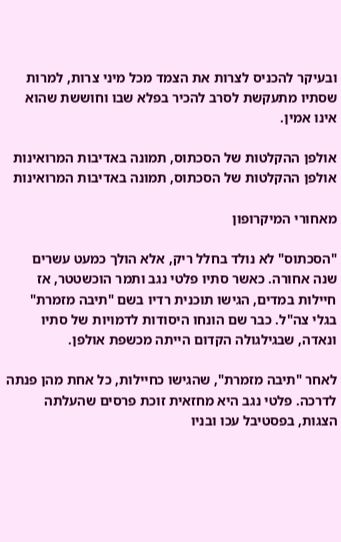ובעיקר להכניס לצרות את הצמד מכל מיני צרות, למרות שסתיו מתעקשת לסרב להכיר בפלא שבו וחוששת שהוא אינו אמין.

אולפן ההקלטות של הסכתוס, תמונה באדיבות המרואינות
אולפן ההקלטות של הסכתוס, תמונה באדיבות המרואינות

מאחורי המיקרופון

"הסכתוס" לא נולד בחלל ריק, אלא הולך כמעט עשרים שנה אחורה. כאשר סתיו פלטי נגב ותמר הוכשטטר, אז חיילות במדים, הגישו תוכנית רדיו בשם "תיבה מזמרת" בגלי צה"ל. כבר שם הונחו היסודות לדמויות של סתיו ונאדה, שבגילגולה הקדום הייתה מכשפת אולפן.

לאחר "תיבה מזמרת", שהגישו כחיילות, כל אחת מהן פנתה לדרכה. פלטי נגב היא מחזאית זוכת פרסים שהעלתה הצגות, בפסטיבל עכו ובניו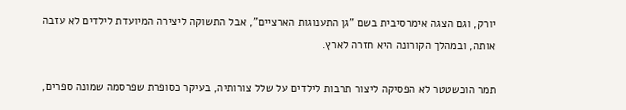יורק, וגם הצגה אימרסיבית בשם "גן התענוגות הארציים", אבל התשוקה ליצירה המיועדת לילדים לא עזבה אותה, ובמהלך הקורונה היא חזרה לארץ.

תמר הוכשטטר לא הפסיקה ליצור תרבות לילדים על שלל צורותיה, בעיקר כסופרת שפרסמה שמונה ספרים,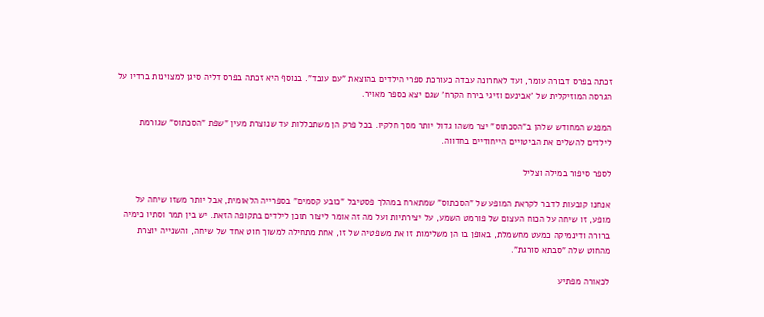זכתה בפרס דבורה עומר, ועד לאחרונה עבדה כעורכת ספרי הילדים בהוצאת "עם עובד". בנוסף היא זכתה בפרס דליה סיגן למצוינות ברדיו על הגרסה המוזיקלית של 'אבינעם וזיגי בירח הקרח' שגם יצא כספר מאויר.

המפגש המחודש שלהן ב"הסכתוס" יצר משהו גדול יותר מסך חלקיו. בכל פרק הן משתכללות עד שנוצרת מעין "שפת "הסכתוס" שגורמת לילדים להשלים את הביטויים הייחודיים בחדווה.

לספר סיפור במילה וצליל

אנחנו קובעות לדבר לקראת המופע של "הסכתוס" שמתארח במהלך פסטיבל "כובע קסמים" בספרייה הלאומית, אבל יותר משזו שיחה על מופע, זו שיחה על הכוח העצום של פורמט השמע, על יצירתיות ועל מה זה אומר ליצור תוכן לילדים בתקופה הזאת. יש בין תמר וסתיו כימיה ברורה ודינמיקה כמעט מחשמלת, באופן בו הן משלימות זו את משפטיה של זו, אחת מתחילה למשוך חוט אחד של שיחה, והשנייה יוצרת מהחוט שלה "סבתא סורגת".

לכאורה מפתיע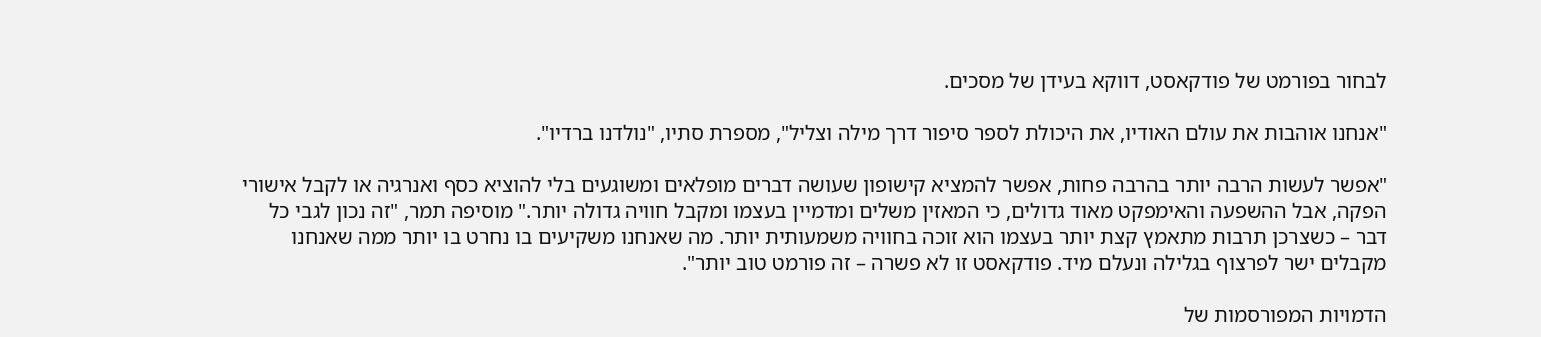לבחור בפורמט של פודקאסט, דווקא בעידן של מסכים.

"אנחנו אוהבות את עולם האודיו, את היכולת לספר סיפור דרך מילה וצליל", מספרת סתיו, "נולדנו ברדיו".

"אפשר לעשות הרבה יותר בהרבה פחות, אפשר להמציא קישופון שעושה דברים מופלאים ומשוגעים בלי להוציא כסף ואנרגיה או לקבל אישורי הפקה, אבל ההשפעה והאימפקט מאוד גדולים, כי המאזין משלים ומדמיין בעצמו ומקבל חוויה גדולה יותר." מוסיפה תמר, "זה נכון לגבי כל דבר – כשצרכן תרבות מתאמץ קצת יותר בעצמו הוא זוכה בחוויה משמעותית יותר. מה שאנחנו משקיעים בו נחרט בו יותר ממה שאנחנו מקבלים ישר לפרצוף בגלילה ונעלם מיד. פודקאסט זו לא פשרה – זה פורמט טוב יותר".

הדמויות המפורסמות של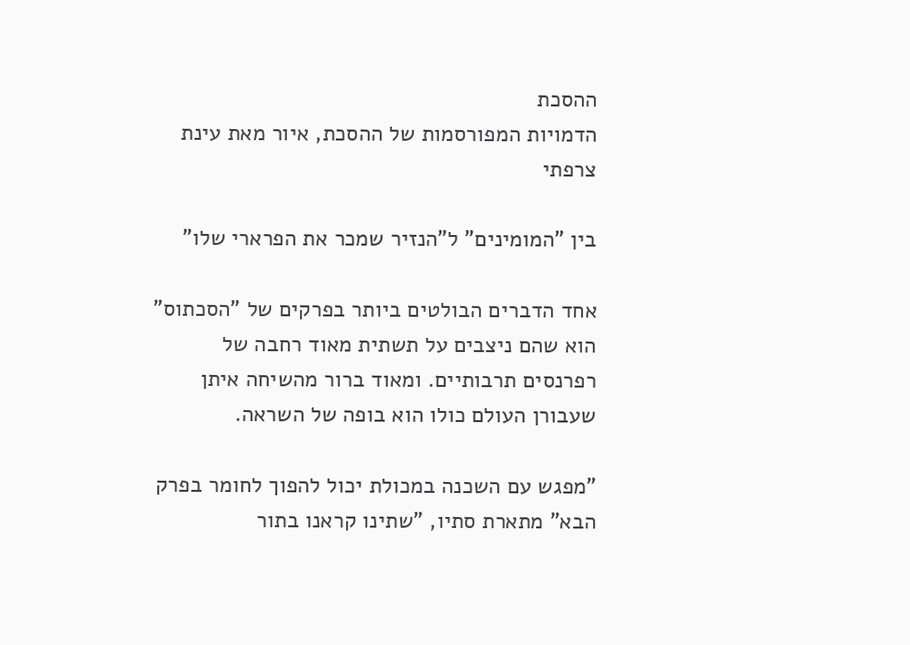ההסכת
הדמויות המפורסמות של ההסכת, איור מאת עינת צרפתי

בין "המומינים" ל"הנזיר שמכר את הפרארי שלו"

אחד הדברים הבולטים ביותר בפרקים של "הסכתוס" הוא שהם ניצבים על תשתית מאוד רחבה של רפרנסים תרבותיים. ומאוד ברור מהשיחה איתן שעבורן העולם כולו הוא בופה של השראה.

"מפגש עם השכנה במכולת יכול להפוך לחומר בפרק הבא" מתארת סתיו, "שתינו קראנו בתור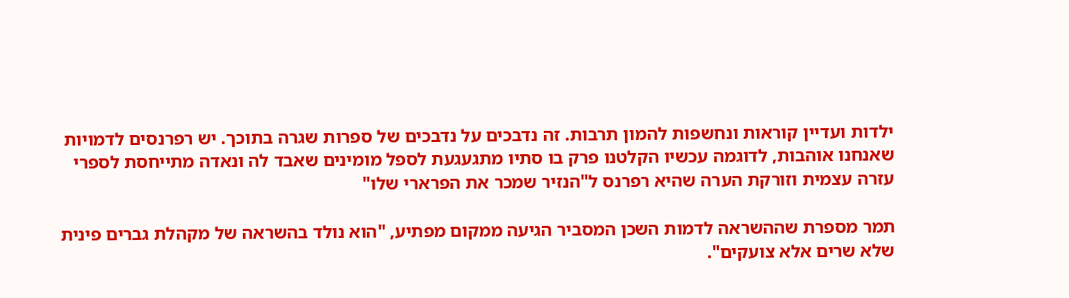ילדות ועדיין קוראות ונחשפות להמון תרבות. זה נדבכים על נדבכים של ספרות שגרה בתוכך. יש רפרנסים לדמויות שאנחנו אוהבות, לדוגמה עכשיו הקלטנו פרק בו סתיו מתגעגעת לספל מומינים שאבד לה ונאדה מתייחסת לספרי עזרה עצמית וזורקת הערה שהיא רפרנס ל"הנזיר שמכר את הפרארי שלו"

תמר מספרת שההשראה לדמות השכן המסביר הגיעה ממקום מפתיע, "הוא נולד בהשראה של מקהלת גברים פינית שלא שרים אלא צועקים".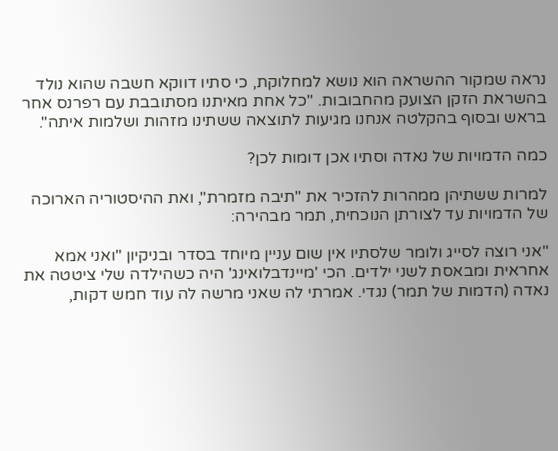נראה שמקור ההשראה הוא נושא למחלוקת, כי סתיו דווקא חשבה שהוא נולד בהשראת הזקן הצועק מהחבובות. "כל אחת מאיתנו מסתובבת עם רפרנס אחר בראש ובסוף בהקלטה אנחנו מגיעות לתוצאה ששתינו מזהות ושלמות איתה".

כמה הדמויות של נאדה וסתיו אכן דומות לכן?

למרות ששתיהן ממהרות להזכיר את "תיבה מזמרת", ואת ההיסטוריה הארוכה של הדמויות עד לצורתן הנוכחית, תמר מבהירה:

"אני רוצה לסייג ולומר שלסתיו אין שום עניין מיוחד בסדר ובניקיון "ואני אמא אחראית ומבאסת לשני ילדים. הכי 'מיינדבלואינג' היה כשהילדה שלי ציטטה את נאדה (הדמות של תמר) נגדי. אמרתי לה שאני מרשה לה עוד חמש דקות,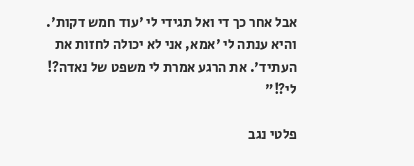אבל אחר כך די ואל תגידי לי 'עוד חמש דקות'. והיא ענתה לי 'אמא, אני לא יכולה לחזות את העתיד'. את הרגע אמרת לי משפט של נאדה?! לי?!"

פלטי נגב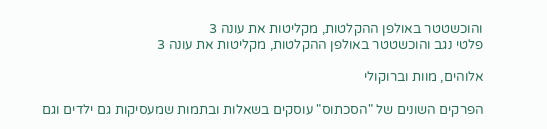והוכשטטר באולפן ההקלטות, מקליטות את עונה 3
פלטי נגב והוכשטטר באולפן ההקלטות, מקליטות את עונה 3

אלוהים, מוות וברוקולי

הפרקים השונים של "הסכתוס" עוסקים בשאלות ובתמות שמעסיקות גם ילדים וגם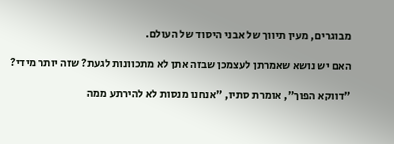מבוגרים, מעין תיווך של אבני היסוד של העולם.

האם יש נושא שאמרתן לעצמכן שבזה אתן לא מתכוונות לגעת? שזה יותר מידי?

"דווקא הפוך", אומרת סתיו, "אנחנו מנסות לא להירתע ממה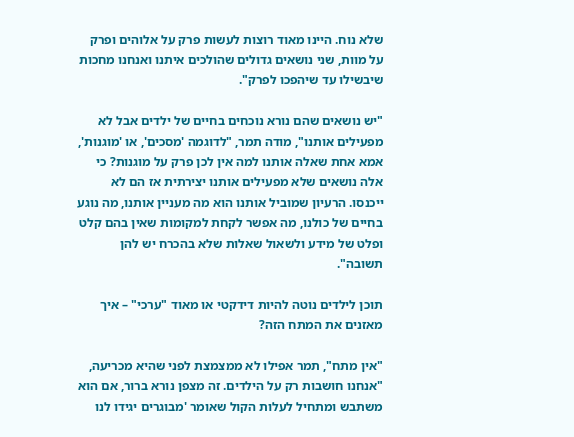שלא נוח. היינו מאוד רוצות לעשות פרק על אלוהים ופרק על מוות, שני נושאים גדולים שהולכים איתנו ואנחנו מחכות שיבשילו עד שיהפכו לפרק".

"יש נושאים שהם נורא נוכחים בחיים של ילדים אבל לא מפעילים אותנו", מודה תמר, "לדוגמה 'מסכים', או 'מוגנות', אמא אחת שאלה אותנו למה אין לכן פרק על מוגנות? כי אלה נושאים שלא מפעילים אותנו יצירתית אז הם לא ייכנסו. הרעיון שמוביל אותנו הוא מה מעניין אותנו, מה נוגע בחיים של כולנו, מה אפשר לקחת למקומות שאין בהם קלט ופלט של מידע ולשאול שאלות שלא בהכרח יש להן תשובה".

תוכן לילדים נוטה להיות דידקטי או מאוד "ערכי" – איך מאזנים את המתח הזה?

"אין מתח", תמר אפילו לא ממצמצת לפני שהיא מכריעה, "אנחנו חושבות רק על הילדים. זה מצפן נורא ברור, אם הוא משתבש ומתחיל לעלות הקול שאומר 'מבוגרים יגידו לנו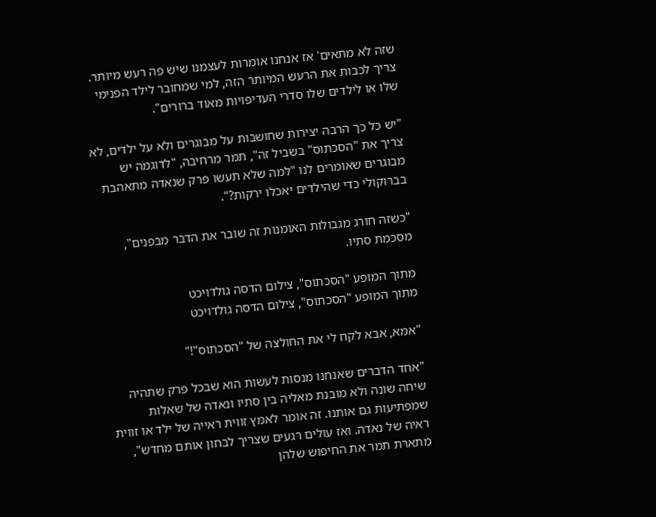שזה לא מתאים' אז אנחנו אומרות לעצמנו שיש פה רעש מיותר. צריך לכבות את הרעש המיותר הזה, למי שמחובר לילד הפנימי שלו או לילדים שלו סדרי העדיפויות מאוד ברורים".

"יש כל כך הרבה יצירות שחושבות על מבוגרים ולא על ילדים, לא צריך את "הסכתוס" בשביל זה", תמר מרחיבה, "לדוגמה יש מבוגרים שאומרים לנו "למה שלא תעשו פרק שנאדה מתאהבת בברוקולי כדי שהילדים יאכלו ירקות?".

"כשזה חורג מגבולות האומנות זה שובר את הדבר מבפנים", מסכמת סתיו.

מתוך המופע "הסכתוס", צילום הדסה גולדויכט
מתוך המופע "הסכתוס", צילום הדסה גולדויכט

"אמא, אבא לקח לי את החולצה של "הסכתוס"!"

"אחד הדברים שאנחנו מנסות לעשות הוא שבכל פרק שתהיה שיחה שונה ולא מובנת מאליה בין סתיו ונאדה של שאלות שמפתיעות גם אותנו. זה אומר לאמץ זווית ראייה של ילד או זווית ראיה של נאדה. ואז עולים רגעים שצריך לבחון אותם מחדש", מתארת תמר את החיפוש שלהן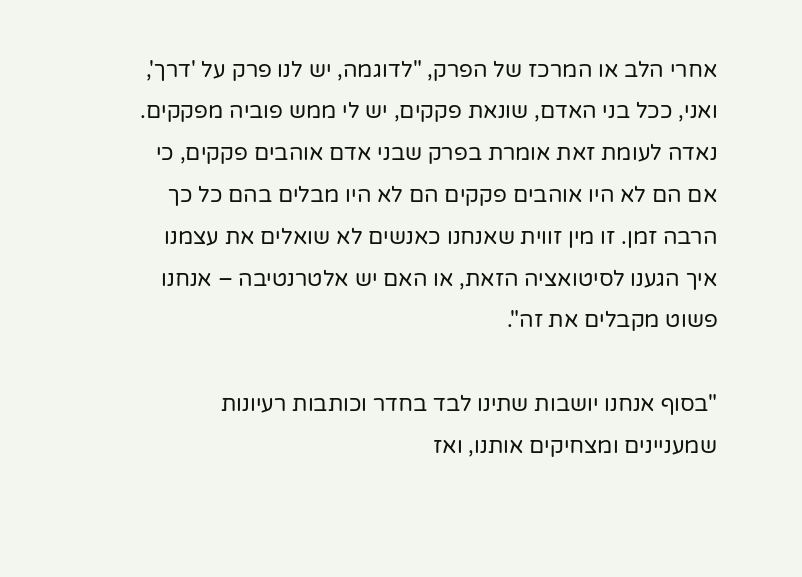אחרי הלב או המרכז של הפרק, "לדוגמה, יש לנו פרק על 'דרך', ואני, ככל בני האדם, שונאת פקקים, יש לי ממש פוביה מפקקים. נאדה לעומת זאת אומרת בפרק שבני אדם אוהבים פקקים, כי אם הם לא היו אוהבים פקקים הם לא היו מבלים בהם כל כך הרבה זמן. זו מין זווית שאנחנו כאנשים לא שואלים את עצמנו איך הגענו לסיטואציה הזאת, או האם יש אלטרנטיבה – אנחנו פשוט מקבלים את זה".

"בסוף אנחנו יושבות שתינו לבד בחדר וכותבות רעיונות שמעניינים ומצחיקים אותנו, ואז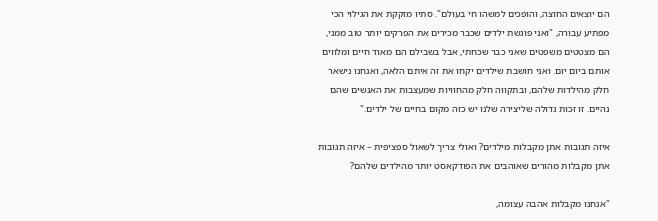הם יוצאים החוצה, והופכים למשהו חי בעולם". סתיו מזקקת את הגילוי הכי מפתיע עבורה, "ואני פוגשת ילדים שכבר מכירים את הפרקים יותר טוב ממני, הם מצטטים משפטים שאני כבר שכחתי, אבל בשבילם הם מאוד חיים ומלווים אותם ביום יום. ואני חושבת שילדים יקחו את זה איתם הלאה, ואנחנו נישאר חלק מהילדות שלהם, ובתקווה חלק מהחוויות שמעצבות את האנשים שהם נהיים. זו זכות גדולה שליצירה שלנו יש כזה מקום בחיים של ילדים."

איזה תגובות אתן מקבלות מילדים? ואולי צריך לשאול ספציפית – איזה תגובות אתן מקבלות מהורים שאוהבים את הפודקאסט יותר מהילדים שלהם?

"אנחנו מקבלות אהבה עצומה,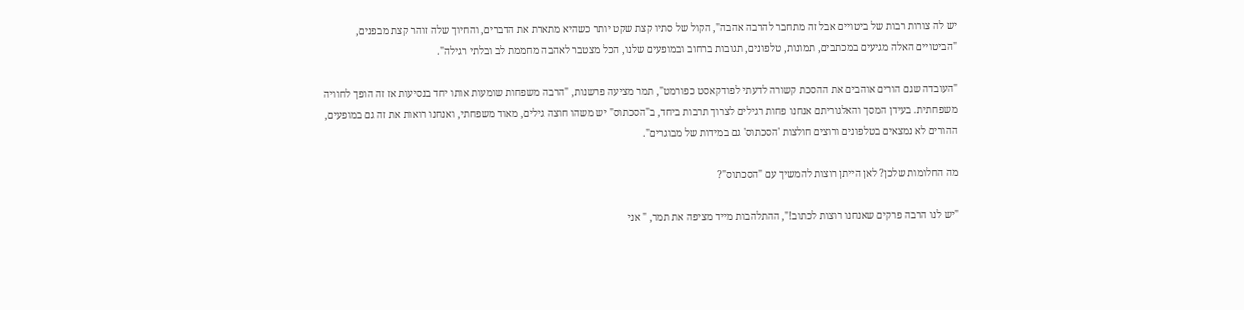יש לה צורות רבות של ביטויים אבל זה מתחבר להרבה אהבה", הקול של סתיו קצת שקט יותר כשהיא מתארת את הדברים, והחיוך שלה זוהר קצת מבפנים, "הביטויים האלה מגיעים במכתבים, תמונות, טלפונים, תגובות ברחוב ובמופעים שלנו, הכל מצטבר לאהבה מחממת לב ובלתי רגילה".

"העובדה שגם הורים אוהבים את ההסכת קשורה לדעתי לפודקאסט כפורמט", תמר מציעה פרשנות, "הרבה משפחות שומעות אותו יחד בנסיעות אז זה הופך לחוויה משפחתית. בעידן המסך והאלגוריתם אנחנו פחות רגילים לצרוך תרבות ביחד, ב"הסכתוס" יש משהו חוצה גילים, מאוד משפחתי, ואנחנו רואות את זה גם במופעים, ההורים לא נמצאים בטלפונים ורוצים חולצות 'הסכתוס' גם במידות של מבוגרים".

מה החלומות שלכן? לאן הייתן רוצות להמשיך עם "הסכתוס"?

"יש לנו הרבה פרקים שאנחנו רוצות לכתוב!", ההתלהבות מייד מציפה את תמר, " אני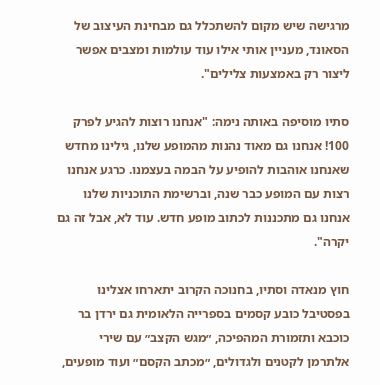מרגישה שיש מקום להשתכלל גם מבחינת העיצוב של הסאונד, מעניין אותי אילו עוד עולמות ומצבים אפשר ליצור רק באמצעות צלילים".

סתיו מוסיפה באותה נימה: "אנחנו רוצות להגיע לפרק 100! אנחנו גם מאוד נהנות מהמופע שלנו, גילינו מחדש שאנחנו אוהבות להופיע על הבמה בעצמנו. כרגע אנחנו רצות עם המופע כבר שנה, וברשימת התוכניות שלנו אנחנו גם מתכננות לכתוב מופע חדש. עוד לא, אבל זה גם יקרה".

חוץ מנאדה וסתיו, בחנוכה הקרוב יתארחו אצלינו בפסטיבל כובע קסמים בספרייה הלאומית גם ירדן בר כוכבא ותזמורת המהפיכה, ״מגש הקצב״ עם שירי אלתרמן לקטנים ולגדולים, ״מכתב הקסם״ ועוד מופעים,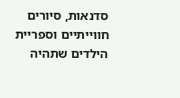סדנאות, סיורים חווייתיים וספריית הילדים שתהיה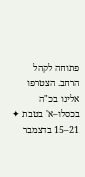פתוחה לקהל הרחב. הצטרפו אלינו בכ"ה בכסלו–א' בטבת ✦ 21–15 בדצמבר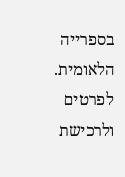בספרייה הלאומית. לפרטים ולרכישת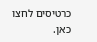כרטיסים לחצו כאן.